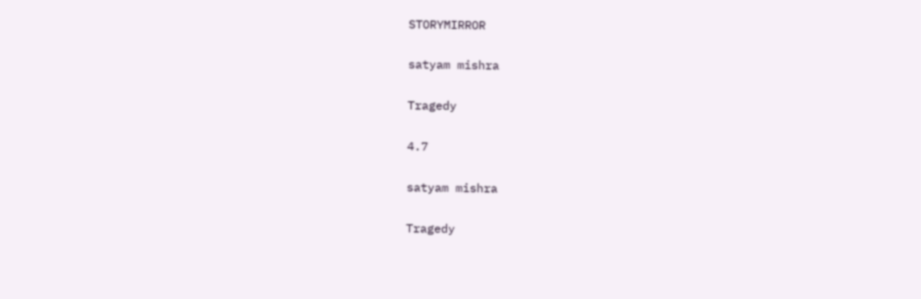STORYMIRROR

satyam mishra

Tragedy

4.7

satyam mishra

Tragedy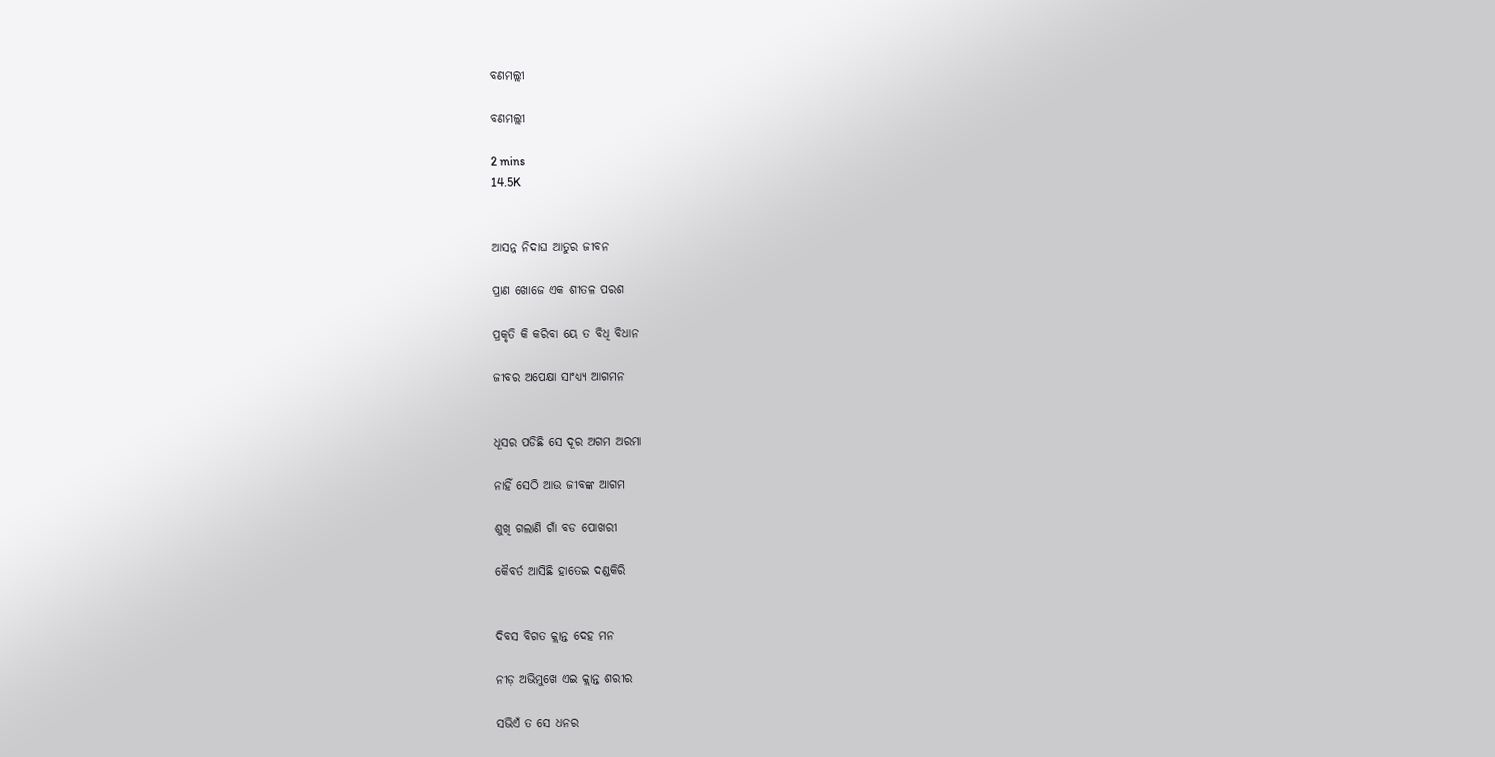ବଣମଲ୍ଲୀ

ବଣମଲ୍ଲୀ

2 mins
14.5K


ଆସନ୍ନ ନିଦାଘ ଆତୁର ଜୀବନ

ପ୍ରାଣ ଖୋଜେ ଏକ ଶୀତଳ ପରଶ

ପ୍ରକୃତି କି କରିବା ୟେ ତ ବିଧି ବିଧାନ

ଜୀବର ଅପେକ୍ଷା ସାଂଧ୍ୟ୍ୟ ଆଗମନ


ଧୂସର ପଡିଛି ସେ ଦୂର ଅଗମ ଅରମା

ନାହିଁ ସେଠି ଆଉ ଜୀବଙ୍କ ଆଗମ

ଶୁଖି ଗଲାଣି ଗାଁ ବଡ ପୋଖରୀ

କୈବର୍ତ ଆସିଛି ହାତେଇ ଦଣ୍ଡକିରି


ଦିବସ ବିଗତ କ୍ଲାନ୍ତ ଦେହ ମନ

ନୀଡ଼ ଅଭିମୁଖେ ଏଇ କ୍ଲାନ୍ତ ଶରୀର

ସଭିଏଁ ତ ସେ ଧନର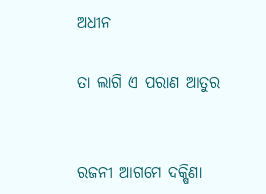ଅଧୀନ

ତା ଲାଗି ଏ ପରାଣ ଆତୁର


ରଜନୀ ଆଗମେ ଦକ୍ଷିଣା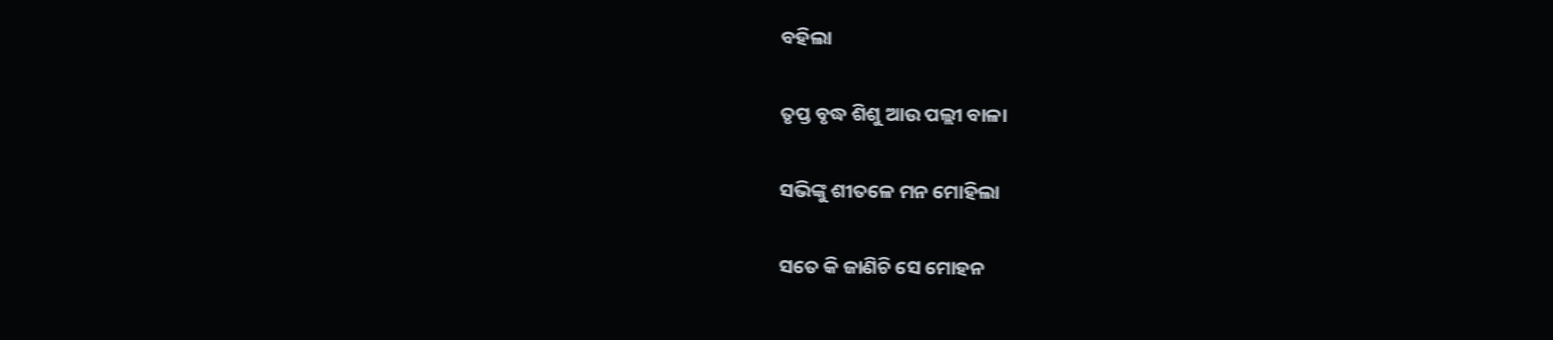ବହିଲା

ତୃପ୍ତ ବୃଦ୍ଧ ଶିଶୁ ଆଉ ପଲ୍ଲୀ ବାଳା

ସଭିଙ୍କୁ ଶୀତଳେ ମନ ମୋହିଲା

ସତେ କି ଜାଣିଚି ସେ ମୋହନ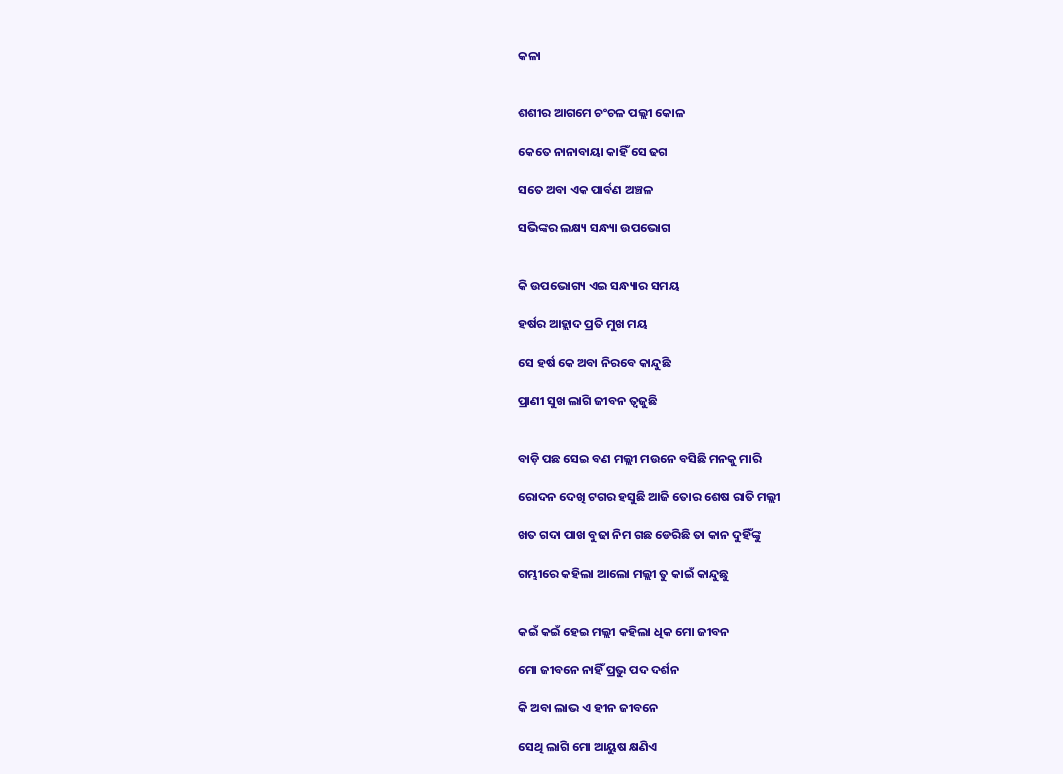କଳା


ଶଶୀର ଆଗମେ ଚଂଚଳ ପଲ୍ଲୀ କୋଳ

କେତେ ନାନାବାୟା କାହିଁ ସେ ଢଗ

ସତେ ଅବା ଏକ ପାର୍ବଣ ଅଞ୍ଚଳ

ସଭିଙ୍କର ଲକ୍ଷ୍ୟ ସନ୍ଧ୍ୟା ଉପଭୋଗ


କି ଉପଭୋଗ୍ୟ ଏଇ ସନ୍ଧ୍ୟାର ସମୟ

ହର୍ଷର ଆହ୍ଲାଦ ପ୍ରତି ମୁଖ ମୟ

ସେ ହର୍ଷ କେ ଅବା ନିରବେ କାନ୍ଦୁଛି

ପ୍ରାଣୀ ସୁଖ ଲାଗି ଜୀବନ ତ୍ୱଜୁଛି


ବାଡ଼ି ପଛ ସେଇ ବଣ ମଲ୍ଲୀ ମଉନେ ବସିଛି ମନକୁ ମାରି

ରୋଦନ ଦେଖି ଟଗର ହସୁଛି ଆଜି ତୋର ଶେଷ ରାତି ମଲ୍ଲୀ

ଖତ ଗଦା ପାଖ ବୁଢା ନିମ ଗଛ ଡେରିଛି ତା କାନ ଦୁହିଁଙ୍କୁ

ଗମ୍ଭୀରେ କହିଲା ଆଲୋ ମଲ୍ଲୀ ତୁ କାଇଁ କାନ୍ଦୁଛୁ


କଇଁ କଇଁ ହେଇ ମଲ୍ଲୀ କହିଲା ଧିକ ମୋ ଜୀବନ

ମୋ ଜୀବନେ ନାହିଁ ପ୍ରଭୁ ପଦ ଦର୍ଶନ

କି ଅବା ଲାଭ ଏ ହୀନ ଜୀବନେ

ସେଥି ଲାଗି ମୋ ଆୟୁଷ କ୍ଷଣିଏ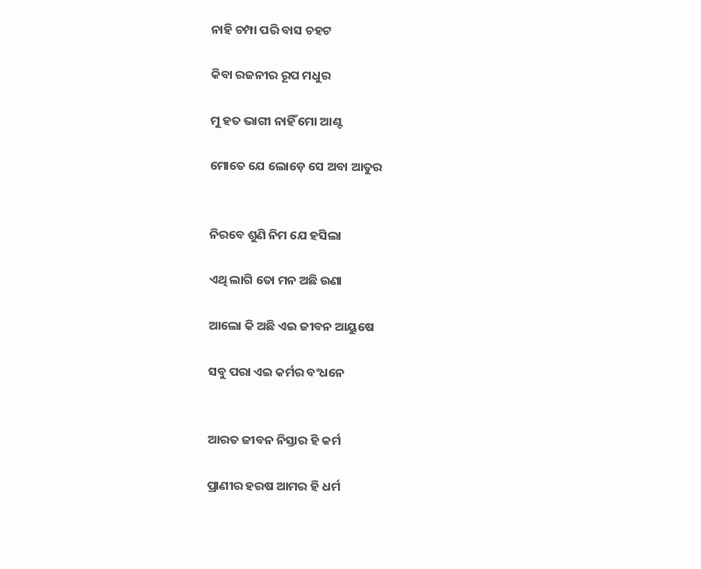ନାହି ଚମ୍ପା ପରି ବାସ ଚହଟ

କିବା ରଜନୀର ରୂପ ମଧୁର

ମୁ ହତ ଭାଗୀ ନାହିଁ ମୋ ଆଣ୍ଟ

ମୋତେ ଯେ ଲୋଡ଼େ ସେ ଅବା ଆତୁର


ନିରବେ ଶୁଣି ନିମ ଯେ ହସିଲା

ଏଥି ଲାଗି ତୋ ମନ ଅଛି ଉଣା

ଆଲୋ କି ଅଛି ଏଇ ଜୀବନ ଆୟୁଷେ

ସବୁ ପରା ଏଇ କର୍ମର ବଂଧନେ


ଆରତ ଜୀବନ ନିସ୍ତାର ହି କର୍ମ

ପ୍ରାଣୀର ହରଷ ଆମର ହି ଧର୍ମ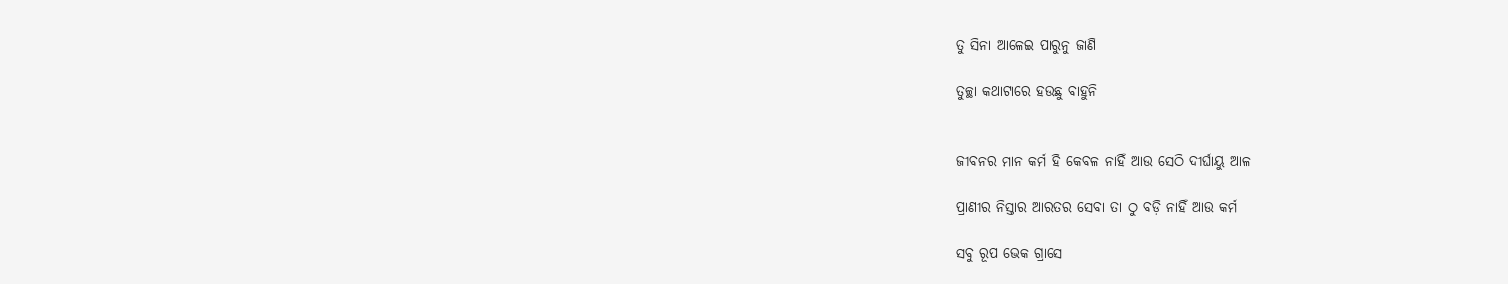ତୁ ସିନା ଆଳେଇ ପାରୁନୁ ଜାଣି

ତୁଚ୍ଛା କଥାଟାରେ ହଉଛୁ ବାହୁନି


ଜୀବନର ମାନ କର୍ମ ହି କେବଳ ନାହିଁ ଆଉ ସେଠି ଦୀର୍ଘାୟୁ ଆଳ

ପ୍ରାଣୀର ନିସ୍ତାର ଆରତର ସେବା ତା ଠୁ ବଡ଼ି ନାହିଁ ଆଉ କର୍ମ

ସବୁ ରୂପ ଭେକ ଗ୍ରାସେ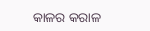କାଳର କରାଳ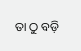ତା ଠୁ ବଡ଼ି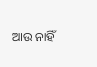ଆଉ ନାହିଁ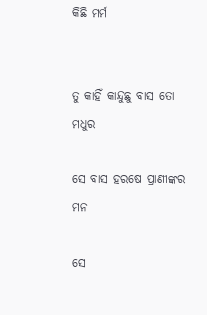କିଛି ମର୍ମ


ତୁ କାହିଁ କାନ୍ଦୁଛୁ ବାସ ତୋ ମଧୁର

ସେ ବାସ ହରଷେ ପ୍ରାଣୀଙ୍କର ମନ

ସେ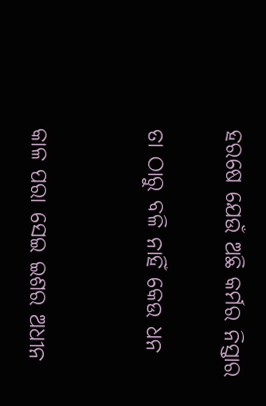ହରଷେ ଯେଉଁ ଅଛି କର୍ମର ନିସ୍ତାର

ତା ଠାରୁ ବଳି ନାହିଁ କେଉ ଧନ


କାଳ ପରା ସେଇ ଇଶର ଅଧୀନ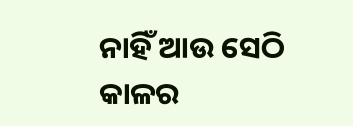ନାହିଁ ଆଉ ସେଠି କାଳର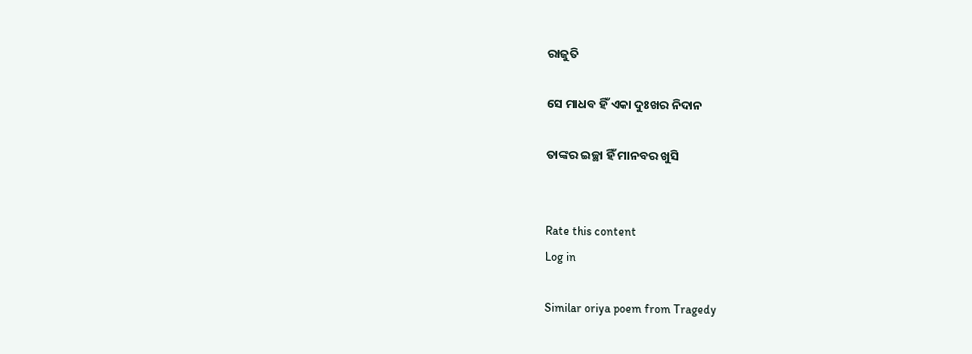ରାଜୁତି

ସେ ମାଧବ ହିଁ ଏକା ଦୁଃଖର ନିଦାନ

ତାଙ୍କର ଇଚ୍ଛା ହିଁ ମାନବର ଖୁସି


Rate this content
Log in

Similar oriya poem from Tragedy